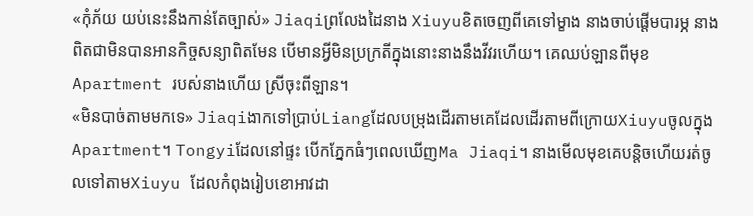«កុំភ័យ យប់នេះនឹងកាន់តែច្បាស់» Jiaqiព្រលែងដៃនាង Xiuyuខិតចេញពីគេទៅម្ខាង នាងចាប់ផ្ដើមបារម្ភ នាងពិតជាមិនបានអានកិច្ចសន្យាពិតមែន បើមានអ្វីមិនប្រក្រតីក្នុងនោះនាងនឹងវីវរហើយ។ គេឈប់ឡានពីមុខApartment របស់នាងហើយ ស្រីចុះពីឡាន។
«មិនបាច់តាមមកទេ» Jiaqiងាកទៅប្រាប់Liangដែលបម្រុងដើរតាមគេដែលដើរតាមពីក្រោយXiuyuចូលក្នុងApartment។ Tongyiដែលនៅផ្ទះ បើកភ្នែកធំៗពេលឃើញMa Jiaqi។ នាងមើលមុខគេបន្តិចហើយរត់ចូលទៅតាមXiuyu ដែលកំពុងរៀបខោអាវដា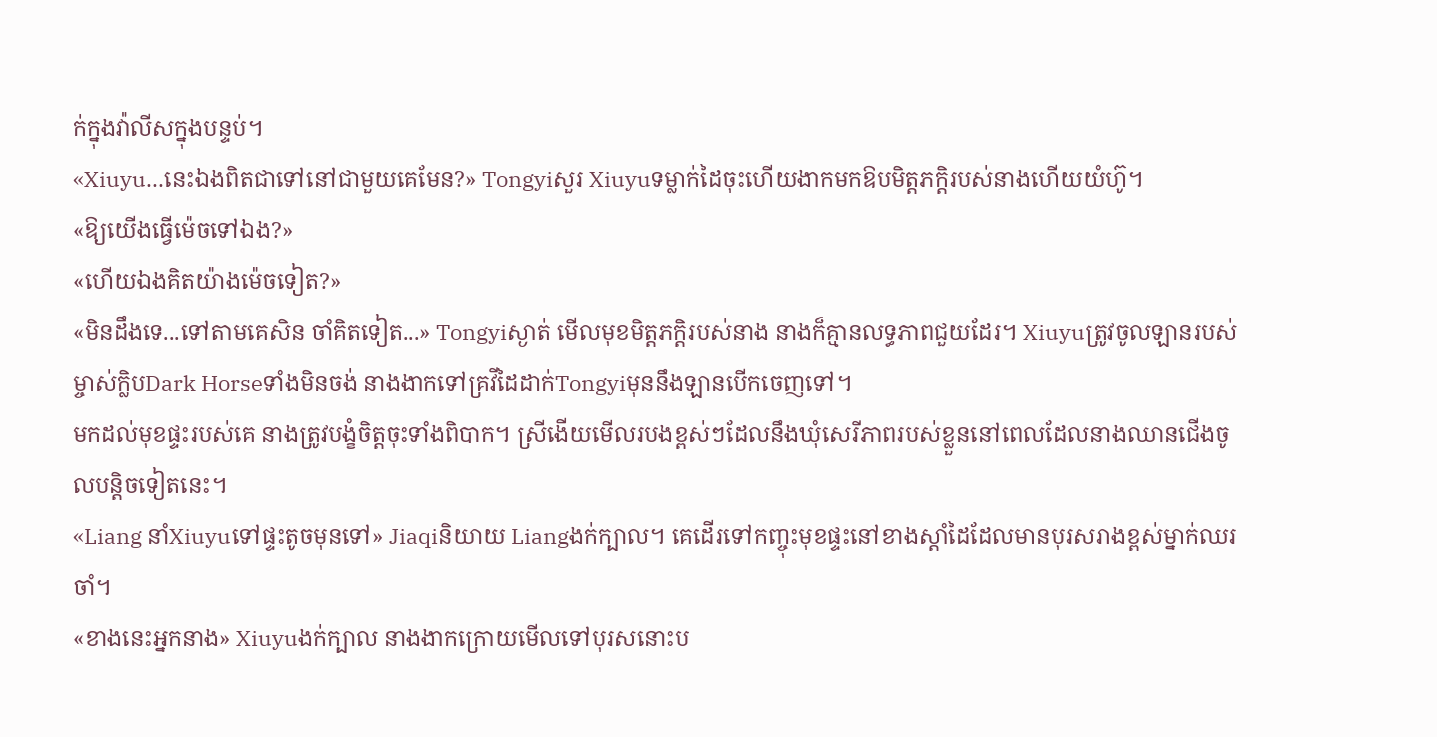ក់ក្នុងវ៉ាលីសក្នុងបន្ទប់។
«Xiuyu...នេះឯងពិតជាទៅនៅជាមួយគេមែន?» Tongyiសួរ Xiuyuទម្លាក់ដៃចុះហើយងាកមកឱបមិត្តភក្ដិរបស់នាងហើយយំហ៊ូ។
«ឱ្យយើងធ្វើម៉េចទៅឯង?»
«ហើយឯងគិតយ៉ាងម៉េចទៀត?»
«មិនដឹងទេ...ទៅតាមគេសិន ចាំគិតទៀត...» Tongyiស្ងាត់ មើលមុខមិត្តភក្តិរបស់នាង នាងក៏គ្មានលទ្ធភាពជួយដែរ។ Xiuyuត្រូវចូលឡានរបស់ម្ចាស់ក្លិបDark Horseទាំងមិនចង់ នាងងាកទៅគ្រវីដៃដាក់Tongyiមុននឹងឡានបើកចេញទៅ។
មកដល់មុខផ្ទះរបស់គេ នាងត្រូវបង្ខំចិត្តចុះទាំងពិបាក។ ស្រីងើយមើលរបងខ្ពស់ៗដែលនឹងឃុំសេរីភាពរបស់ខ្លួននៅពេលដែលនាងឈានជើងចូលបន្តិចទៀតនេះ។
«Liang នាំXiuyuទៅផ្ទះតូចមុនទៅ» Jiaqiនិយាយ Liangងក់ក្បាល។ គេដើរទៅកញ្ចុះមុខផ្ទះនៅខាងស្ដាំដៃដែលមានបុរសរាងខ្ពស់ម្នាក់ឈរចាំ។
«ខាងនេះអ្នកនាង» Xiuyuងក់ក្បាល នាងងាកក្រោយមើលទៅបុរសនោះប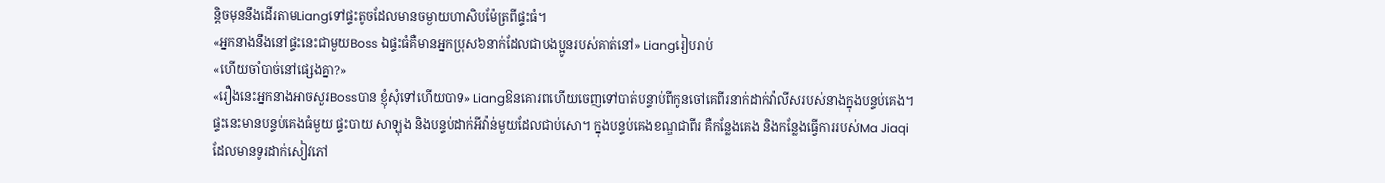ន្តិចមុននឹងដើរតាមLiangទៅផ្ទះតូចដែលមានចម្ងាយហាសិបម៉ែត្រពីផ្ទះធំ។
«អ្នកនាងនឹងនៅផ្ទះនេះជាមួយBoss ឯផ្ទះធំគឺមានអ្នកប្រុស៦នាក់ដែលជាបងប្អូនរបស់គាត់នៅ» Liangរៀបរាប់
«ហើយចាំបាច់នៅផ្សេងគ្នា?»
«រឿងនេះអ្នកនាងអាចសួរBossបាន ខ្ញុំសុំទៅហើយបាទ» Liangឱនគោរពហើយចេញទៅបាត់បន្ទាប់ពីកូនចៅគេពីរនាក់ដាក់វ៉ាលីសរបស់នាងក្នុងបន្ទប់គេង។ ផ្ទះនេះមានបន្ទប់គេងធំមួយ ផ្ទះបាយ សាឡុង និងបន្ទប់ដាក់អីវ៉ាន់មួយដែលជាប់សោ។ ក្នុងបន្ទប់គេងខណ្ឌជាពីរ គឺកន្លែងគេង និងកន្លែងធ្វើការរបស់Ma Jiaqiដែលមានទូរដាក់សៀវភៅ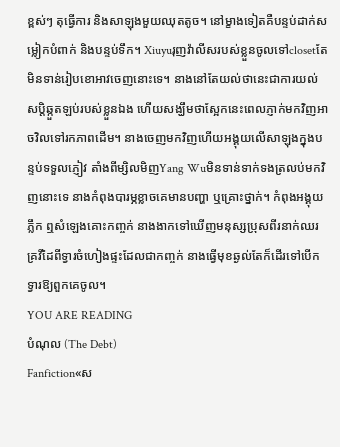ខ្ពស់ៗ តុធ្វើការ និងសាឡុងមួយឈុតតូច។ នៅម្ខាងទៀតគឺបន្ទប់ដាក់សម្លៀកបំពាក់ និងបន្ទប់ទឹក។ Xiuyuរុញវ៉ាលីសរបស់ខ្លួនចូលទៅclosetតែមិនទាន់រៀបខោអាវចេញនោះទេ។ នាងនៅតែយល់ថានេះជាការយល់សប្តិឆ្កួតឡប់របស់ខ្លួនឯង ហើយសង្ឃឹមថាស្អែកនេះពេលភ្ញាក់មកវិញអាចវិលទៅរកភាពដើម។ នាងចេញមកវិញហើយអង្គុយលើសាឡុងក្នុងបន្ទប់ទទួលភ្ញៀវ តាំងពីម្សិលមិញYang Wuមិនទាន់ទាក់ទងត្រលប់មកវិញនោះទេ នាងកំពុងបារម្ភខ្លាចគេមានបញ្ហា ឬគ្រោះថ្នាក់។ កំពុងអង្គុយភ្លឹក ឮសំឡេងគោះកញ្ចក់ នាងងាកទៅឃើញមនុស្សប្រុសពីរនាក់ឈរគ្រវីដៃពីទ្វារចំហៀងផ្ទះដែលជាកញ្ចក់ នាងធ្វើមុខឆ្ងល់តែក៏ដើរទៅបើកទ្វារឱ្យពួកគេចូល។
YOU ARE READING
បំណុល (The Debt)
Fanfiction«ស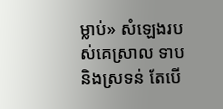ម្លាប់» សំឡេងរបស់គេស្រាល ទាប និងស្រទន់ តែបើ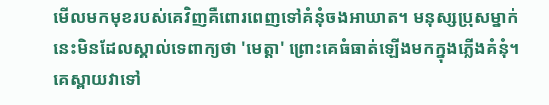មើលមកមុខរបស់គេវិញគឺពោរពេញទៅគំនុំចងអាឃាត។ មនុស្សប្រុសម្នាក់នេះមិនដែលស្គាល់ទេពាក្យថា 'មេត្តា' ព្រោះគេធំធាត់ឡើងមកក្នុងភ្លើងគំនុំ។ គេស្ពាយវាទៅ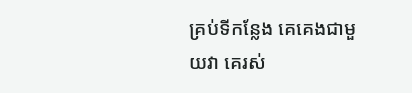គ្រប់ទីកន្លែង គេគេងជាមួយវា គេរស់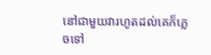នៅជាមួយវារហូតដល់គេក៏ភ្លេចទៅ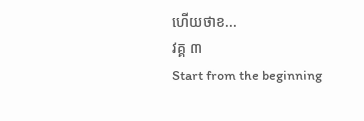ហើយថាខ...
វគ្គ ៣
Start from the beginning